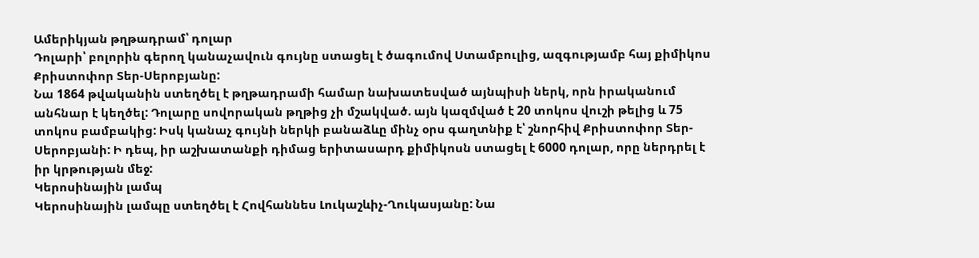Ամերիկյան թղթադրամ՝ դոլար
Դոլարի՝ բոլորին գերող կանաչավուն գույնը ստացել է ծագումով Ստամբուլից, ազգությամբ հայ քիմիկոս Քրիստոփոր Տեր-Սերոբյանը:
Նա 1864 թվականին ստեղծել է թղթադրամի համար նախատեսված այնպիսի ներկ, որն իրականում անհնար է կեղծել: Դոլարը սովորական թղթից չի մշակված. այն կազմված է 20 տոկոս վուշի թելից և 75 տոկոս բամբակից: Իսկ կանաչ գույնի ներկի բանաձևը մինչ օրս գաղտնիք է՝ շնորհիվ Քրիստոփոր Տեր-Սերոբյանի: Ի դեպ, իր աշխատանքի դիմաց երիտասարդ քիմիկոսն ստացել է 6000 դոլար, որը ներդրել է իր կրթության մեջ:
Կերոսինային լամպ
Կերոսինային լամպը ստեղծել է Հովհաննես Լուկաշևիչ-Ղուկասյանը: Նա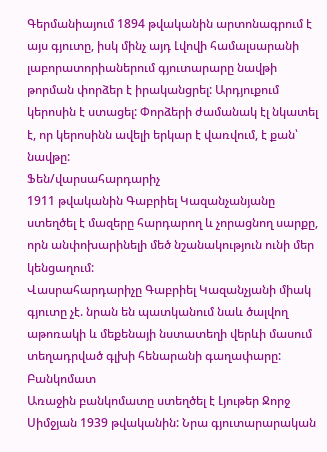Գերմանիայում 1894 թվականին արտոնագրում է այս գյուտը, իսկ մինչ այդ Լվովի համալսարանի լաբորատորիաներում գյուտարարը նավթի թորման փորձեր է իրականցրել: Արդյուքում կերոսին է ստացել: Փորձերի ժամանակ էլ նկատել է, որ կերոսինն ավելի երկար է վառվում, է քան՝ նավթը:
Ֆեն/վարսահարդարիչ
1911 թվականին Գաբրիել Կազանչանյանը ստեղծել է մազերը հարդարող և չորացնող սարքը, որն անփոխարինելի մեծ նշանակություն ունի մեր կենցաղում:
Վասրահարդարիչը Գաբրիել Կազանչյանի միակ գյուտը չէ. նրան են պատկանում նաև ծալվող աթոռակի և մեքենայի նստատեղի վերևի մասում տեղադրված գլխի հենարանի գաղափարը:
Բանկոմատ
Առաջին բանկոմատը ստեղծել է Լյութեր Ջորջ Սիմջյան 1939 թվականին: Նրա գյուտարարական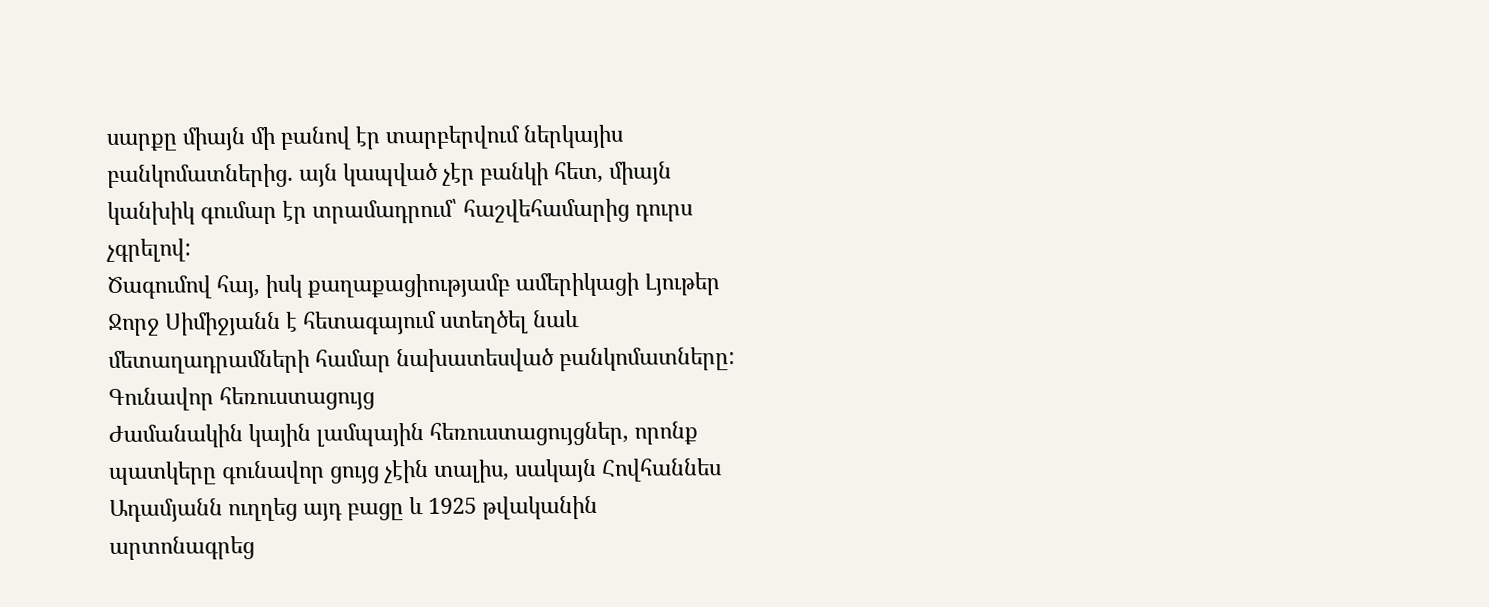սարքը միայն մի բանով էր տարբերվում ներկայիս բանկոմատներից. այն կապված չէր բանկի հետ, միայն կանխիկ գումար էր տրամադրում՝ հաշվեհամարից դուրս չգրելով:
Ծագումով հայ, իսկ քաղաքացիությամբ ամերիկացի Լյութեր Ջորջ Սիմիջյանն է հետագայում ստեղծել նաև մետաղադրամների համար նախատեսված բանկոմատները:
Գունավոր հեռուստացույց
Ժամանակին կային լամպային հեռուստացույցներ, որոնք պատկերը գունավոր ցույց չէին տալիս, սակայն Հովհաննես Ադամյանն ուղղեց այդ բացը և 1925 թվականին արտոնագրեց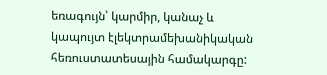եռագույն՝ կարմիր, կանաչ և կապույտ էլեկտրամեխանիկական հեռուստատեսային համակարգը: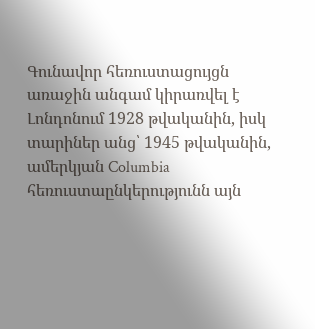Գունավոր հեռուստացույցն առաջին անգամ կիրառվել է Լոնդոնում 1928 թվականին, իսկ տարիներ անց՝ 1945 թվականին, ամերկյան Columbia հեռուստաընկերությունն այն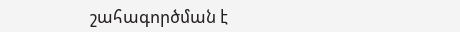շահագործման է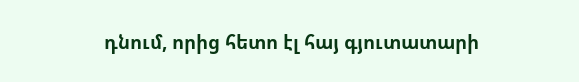դնում, որից հետո էլ հայ գյուտատարի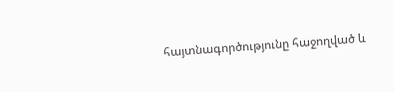հայտնագործությունը հաջողված և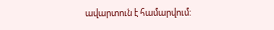ավարտուն է համարվում: